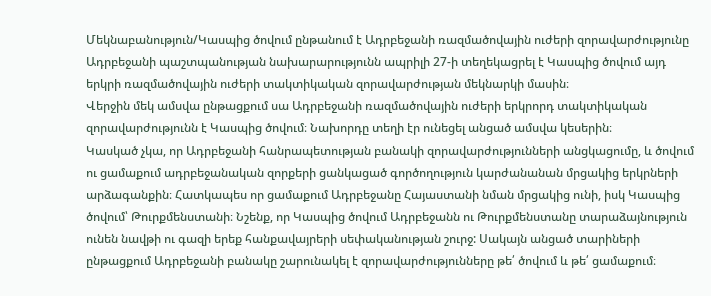Մեկնաբանություն/Կասպից ծովում ընթանում է Ադրբեջանի ռազմածովային ուժերի զորավարժությունը
Ադրբեջանի պաշտպանության նախարարությունն ապրիլի 27-ի տեղեկացրել է Կասպից ծովում այդ երկրի ռազմածովային ուժերի տակտիկական զորավարժության մեկնարկի մասին։
Վերջին մեկ ամսվա ընթացքում սա Ադրբեջանի ռազմածովային ուժերի երկրորդ տակտիկական զորավարժությունն է Կասպից ծովում։ Նախորդը տեղի էր ունեցել անցած ամսվա կեսերին։
Կասկած չկա, որ Ադրբեջանի հանրապետության բանակի զորավարժությունների անցկացումը, և ծովում ու ցամաքում ադրբեջանական զորքերի ցանկացած գործողություն կարժանանան մրցակից երկրների արձագանքին։ Հատկապես որ ցամաքում Ադրբեջանը Հայաստանի նման մրցակից ունի, իսկ Կասպից ծովում՝ Թուրքմենստանի։ Նշենք, որ Կասպից ծովում Ադրբեջանն ու Թուրքմենստանը տարաձայնություն ունեն նավթի ու գազի երեք հանքավայրերի սեփականության շուրջ: Սակայն անցած տարիների ընթացքում Ադրբեջանի բանակը շարունակել է զորավարժությունները թե՛ ծովում և թե՛ ցամաքում։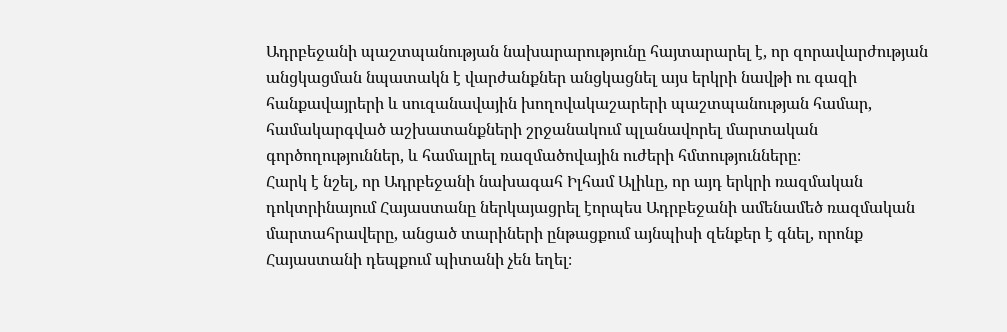Ադրբեջանի պաշտպանության նախարարությունը հայտարարել է, որ զորավարժության անցկացման նպատակն է վարժանքներ անցկացնել այս երկրի նավթի ու գազի հանքավայրերի և սուզանավային խողովակաշարերի պաշտպանության համար, համակարգված աշխատանքների շրջանակում պլանավորել մարտական գործողություններ, և համալրել ռազմածովային ուժերի հմտությունները։
Հարկ է նշել, որ Ադրբեջանի նախագահ Իլհամ Ալիևը, որ այդ երկրի ռազմական դոկտրինայում Հայաստանը ներկայացրել էորպես Ադրբեջանի ամենամեծ ռազմական մարտահրավերը, անցած տարիների ընթացքում այնպիսի զենքեր է գնել, որոնք Հայաստանի դեպքում պիտանի չեն եղել։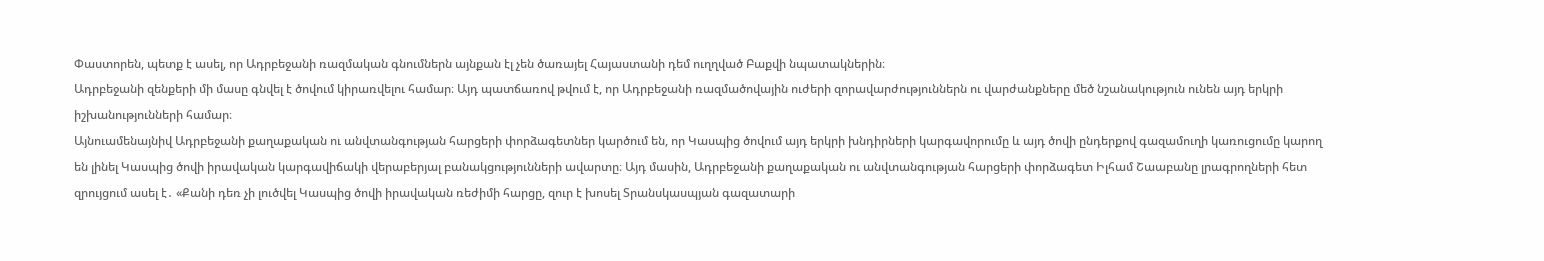Փաստորեն, պետք է ասել, որ Ադրբեջանի ռազմական գնումներն այնքան էլ չեն ծառայել Հայաստանի դեմ ուղղված Բաքվի նպատակներին։
Ադրբեջանի զենքերի մի մասը գնվել է ծովում կիրառվելու համար։ Այդ պատճառով թվում է, որ Ադրբեջանի ռազմածովային ուժերի զորավարժություններն ու վարժանքները մեծ նշանակություն ունեն այդ երկրի իշխանությունների համար։
Այնուամենայնիվ Ադրբեջանի քաղաքական ու անվտանգության հարցերի փորձագետներ կարծում են, որ Կասպից ծովում այդ երկրի խնդիրների կարգավորումը և այդ ծովի ընդերքով գազամուղի կառուցումը կարող են լինել Կասպից ծովի իրավական կարգավիճակի վերաբերյալ բանակցությունների ավարտը։ Այդ մասին, Ադրբեջանի քաղաքական ու անվտանգության հարցերի փորձագետ Իլհամ Շաաբանը լրագրողների հետ զրույցում ասել է․ «Քանի դեռ չի լուծվել Կասպից ծովի իրավական ռեժիմի հարցը, զուր է խոսել Տրանսկասպյան գազատարի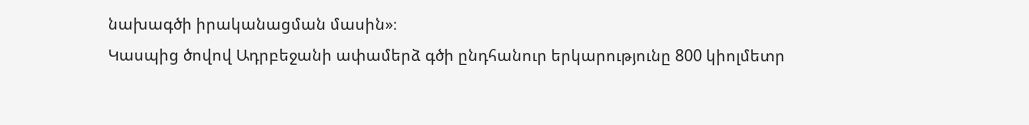նախագծի իրականացման մասին»։
Կասպից ծովով Ադրբեջանի ափամերձ գծի ընդհանուր երկարությունը 800 կիոլմետր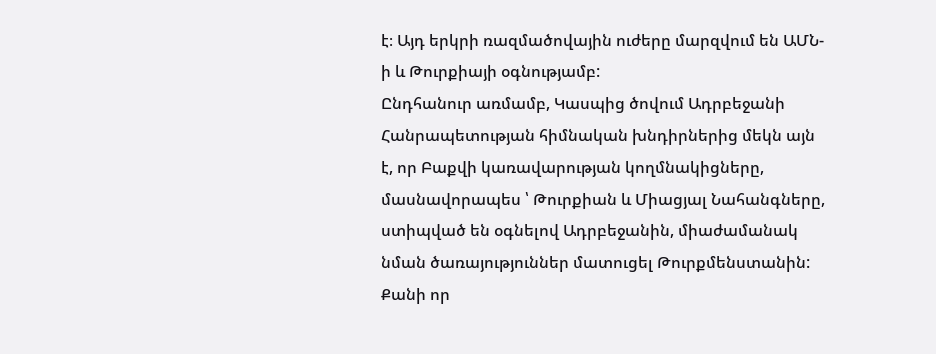է։ Այդ երկրի ռազմածովային ուժերը մարզվում են ԱՄՆ-ի և Թուրքիայի օգնությամբ:
Ընդհանուր առմամբ, Կասպից ծովում Ադրբեջանի Հանրապետության հիմնական խնդիրներից մեկն այն է, որ Բաքվի կառավարության կողմնակիցները, մասնավորապես ՝ Թուրքիան և Միացյալ Նահանգները, ստիպված են օգնելով Ադրբեջանին, միաժամանակ նման ծառայություններ մատուցել Թուրքմենստանին: Քանի որ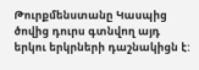Թուրքմենստանը Կասպից ծովից դուրս գտնվող այդ երկու երկրների դաշնակիցն է: